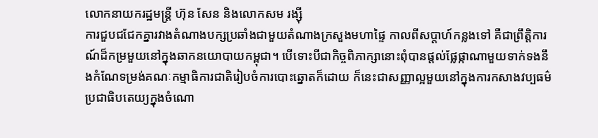លោកនាយករដ្ឋមន្រ្តី ហ៊ុន សែន និងលោកសម រង្ស៊ី
ការជួបជជែកគ្នារវាងតំណាងបក្សប្រឆាំងជាមួយតំណាងក្រសួងមហាផ្ទៃ កាលពីសប្តាហ៍កន្លងទៅ គឺជាព្រឹត្តិការណ៍ដ៏កម្រមួយនៅក្នុងឆាកនយោបាយកម្ពុជា។ បើទោះបីជាកិច្ចពិភាក្សានោះពុំបានផ្តល់ផ្លែផ្កាណាមួយទាក់ទងនឹងកំណែទម្រង់គណៈកម្មាធិការជាតិរៀបចំការបោះឆ្នោតក៏ដោយ ក៏នេះជាសញ្ញាល្អមួយនៅក្នុងការកសាងវប្បធម៌ប្រជាធិបតេយ្យក្នុងចំណោ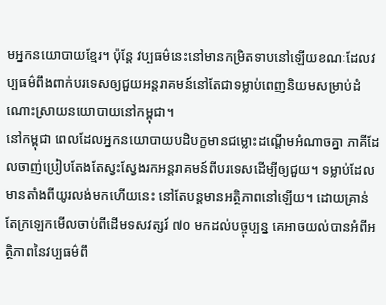មអ្នកនយោបាយខ្មែរ។ ប៉ុន្តែ វប្បធម៌នេះនៅមានកម្រិតទាបនៅឡើយខណៈដែលវប្បធម៌ពឹងពាក់បរទេសឲ្យជួយអន្តរាគមន៍នៅតែជាទម្លាប់ពេញនិយមសម្រាប់ដំណោះស្រាយនយោបាយនៅកម្ពុជា។
នៅកម្ពុជា ពេលដែលអ្នកនយោបាយបដិបក្ខមានជម្លោះដណ្តើមអំណាចគ្នា ភាគីដែលចាញ់ប្រៀបតែងតែស្វះស្វែងរកអន្តរាគមន៍ពីបរទេសដើម្បីឲ្យជួយ។ ទម្លាប់ដែលមានតាំងពីយូរលង់មកហើយនេះ នៅតែបន្តមានអត្ថិភាពនៅឡើយ។ ដោយគ្រាន់តែក្រឡេកមើលចាប់ពីដើមទសវត្សរ៍ ៧០ មកដល់បច្ចុប្បន្ន គេអាចយល់បានអំពីអត្ថិភាពនៃវប្បធម៌ពឹ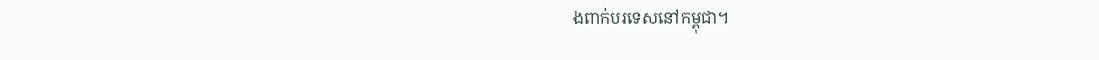ងពាក់បរទេសនៅកម្ពុជា។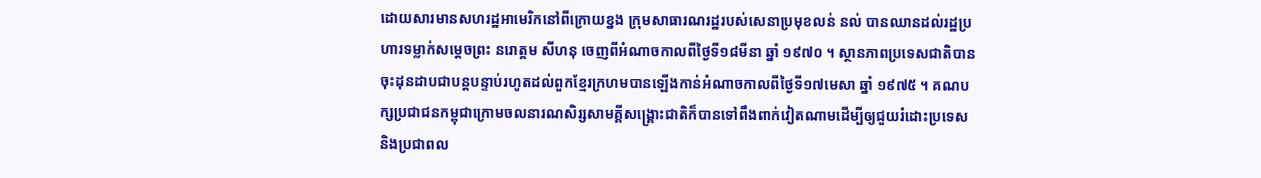ដោយសារមានសហរដ្ឋអាមេរិកនៅពីក្រោយខ្នង ក្រុមសាធារណរដ្ឋរបស់សេនាប្រមុខលន់ នល់ បានឈានដល់រដ្ឋប្រហារទម្លាក់សម្តេចព្រះ នរោត្តម សីហនុ ចេញពីអំណាចកាលពីថ្ងៃទី១៨មីនា ឆ្នាំ ១៩៧០ ។ ស្ថានភាពប្រទេសជាតិបានចុះដុនដាបជាបន្តបន្ទាប់រហូតដល់ពួកខ្មែរក្រហមបានឡើងកាន់អំណាចកាលពីថ្ងៃទី១៧មេសា ឆ្នាំ ១៩៧៥ ។ គណបក្សប្រជាជនកម្ពុជាក្រោមចលនារណសិរ្សសាមគ្គីសង្គ្រោះជាតិក៏បានទៅពឹងពាក់វៀតណាមដើម្បីឲ្យជួយរំដោះប្រទេស និងប្រជាពល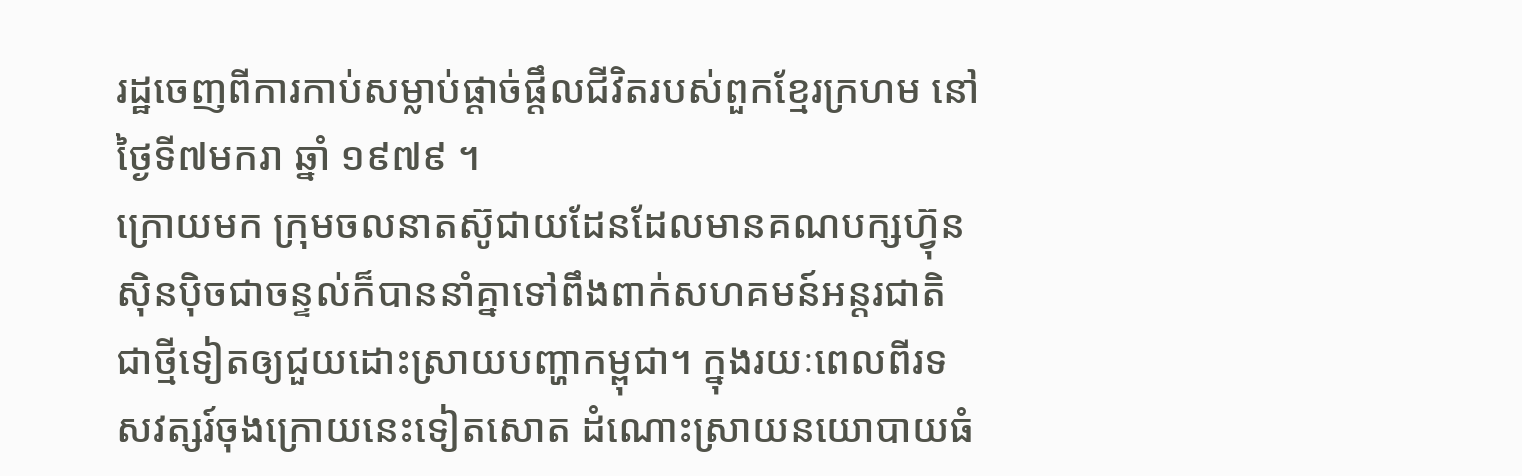រដ្ឋចេញពីការកាប់សម្លាប់ផ្តាច់ផ្តឹលជីវិតរបស់ពួកខ្មែរក្រហម នៅថ្ងៃទី៧មករា ឆ្នាំ ១៩៧៩ ។
ក្រោយមក ក្រុមចលនាតស៊ូជាយដែនដែលមានគណបក្សហ្វ៊ុនស៊ិនប៉ិចជាចន្ទល់ក៏បាននាំគ្នាទៅពឹងពាក់សហគមន៍អន្តរជាតិជាថ្មីទៀតឲ្យជួយដោះស្រាយបញ្ហាកម្ពុជា។ ក្នុងរយៈពេលពីរទសវត្សរ៍ចុងក្រោយនេះទៀតសោត ដំណោះស្រាយនយោបាយធំ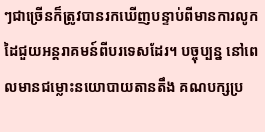ៗជាច្រើនក៏ត្រូវបានរកឃើញបន្ទាប់ពីមានការលូកដៃជួយអន្តរាគមន៍ពីបរទេសដែរ។ បច្ចុប្បន្ន នៅពេលមានជម្លោះនយោបាយតានតឹង គណបក្សប្រ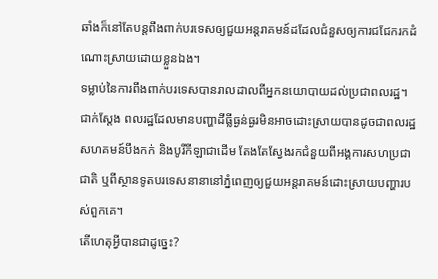ឆាំងក៏នៅតែបន្តពឹងពាក់បរទេសឲ្យជួយអន្តរាគមន៍ដដែលជំនួសឲ្យការជជែករកដំណោះស្រាយដោយខ្លួនឯង។
ទម្លាប់នៃការពឹងពាក់បរទេសបានរាលដាលពីអ្នកនយោបាយដល់ប្រជាពលរដ្ឋ។ ជាក់ស្តែង ពលរដ្ឋដែលមានបញ្ហាដីធ្លីធ្ងន់ធ្ងរមិនអាចដោះស្រាយបានដូចជាពលរដ្ឋសហគមន៍បឹងកក់ និងបូរីកីឡាជាដើម តែងតែស្វែងរកជំនួយពីអង្គការសហប្រជាជាតិ ឬពីស្ថានទូតបរទេសនានានៅភ្នំពេញឲ្យជួយអន្តរាគមន៍ដោះស្រាយបញ្ហារបស់ពួកគេ។
តើហេតុអ្វីបានជាដូច្នេះ?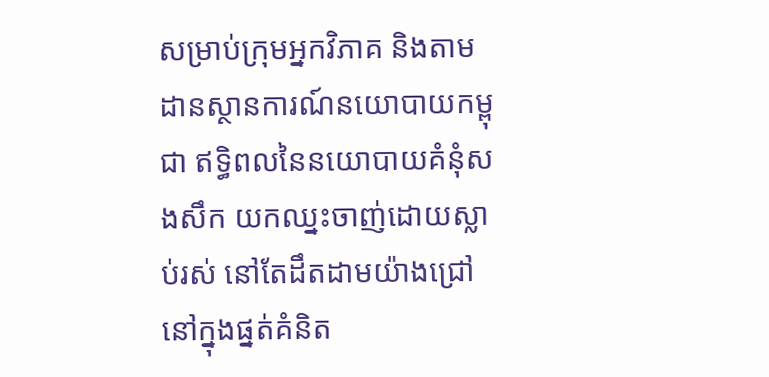សម្រាប់ក្រុមអ្នកវិភាគ និងតាមដានស្ថានការណ៍នយោបាយកម្ពុជា ឥទ្ធិពលនៃនយោបាយគំនុំសងសឹក យកឈ្នះចាញ់ដោយស្លាប់រស់ នៅតែដឹតដាមយ៉ាងជ្រៅនៅក្នុងផ្នត់គំនិត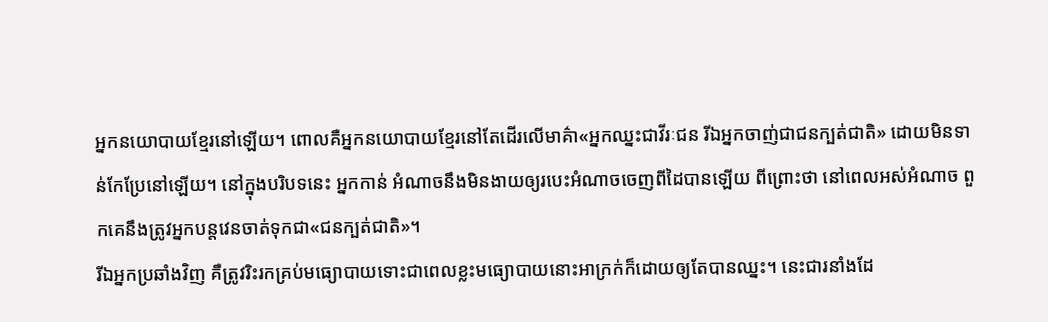អ្នកនយោបាយខ្មែរនៅឡើយ។ ពោលគឺអ្នកនយោបាយខ្មែរនៅតែដើរលើមាគ៌ា«អ្នកឈ្នះជាវីរៈជន រីឯអ្នកចាញ់ជាជនក្បត់ជាតិ» ដោយមិនទាន់កែប្រែនៅឡើយ។ នៅក្នុងបរិបទនេះ អ្នកកាន់ អំណាចនឹងមិនងាយឲ្យរបេះអំណាចចេញពីដៃបានឡើយ ពីព្រោះថា នៅពេលអស់អំណាច ពួកគេនឹងត្រូវអ្នកបន្តវេនចាត់ទុកជា«ជនក្បត់ជាតិ»។
រីឯអ្នកប្រឆាំងវិញ គឺត្រូវរិះរកគ្រប់មធ្យោបាយទោះជាពេលខ្លះមធ្យោបាយនោះអាក្រក់ក៏ដោយឲ្យតែបានឈ្នះ។ នេះជារនាំងដែ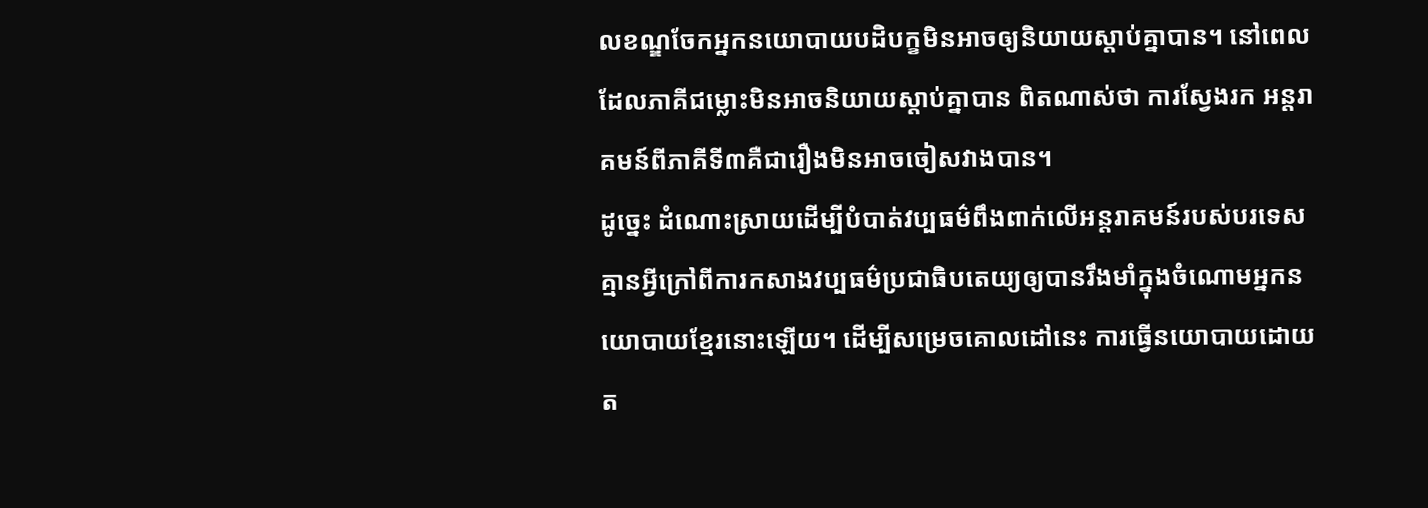លខណ្ឌចែកអ្នកនយោបាយបដិបក្ខមិនអាចឲ្យនិយាយស្តាប់គ្នាបាន។ នៅពេលដែលភាគីជម្លោះមិនអាចនិយាយស្តាប់គ្នាបាន ពិតណាស់ថា ការស្វែងរក អន្តរាគមន៍ពីភាគីទី៣គឺជារឿងមិនអាចចៀសវាងបាន។
ដូច្នេះ ដំណោះស្រាយដើម្បីបំបាត់វប្បធម៌ពឹងពាក់លើអន្តរាគមន៍របស់បរទេស គ្មានអ្វីក្រៅពីការកសាងវប្បធម៌ប្រជាធិបតេយ្យឲ្យបានរឹងមាំក្នុងចំណោមអ្នកនយោបាយខ្មែរនោះឡើយ។ ដើម្បីសម្រេចគោលដៅនេះ ការធ្វើនយោបាយដោយត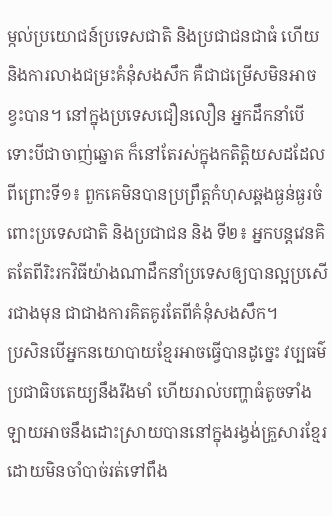ម្កល់ប្រយោជន៍ប្រទេសជាតិ និងប្រជាជនជាធំ ហើយនិងការលាងជម្រះគំនុំសងសឹក គឺជាជម្រើសមិនអាចខ្វះបាន។ នៅក្នុងប្រទេសជឿនលឿន អ្នកដឹកនាំបើទោះបីជាចាញ់ឆ្នោត ក៏នៅតែរស់ក្នុងកតិត្តិយសដដែល ពីព្រោះទី១៖ ពួកគេមិនបានប្រព្រឹត្តកំហុសឆ្គងធ្ងន់ធ្ងរចំពោះប្រទេសជាតិ និងប្រជាជន និង ទី២៖ អ្នកបន្តវេនគិតតែពីរិះរកវិធីយ៉ាងណាដឹកនាំប្រទេសឲ្យបានល្អប្រសើរជាងមុន ជាជាងការគិតគូរតែពីគំនុំសងសឹក។
ប្រសិនបើអ្នកនយោបាយខ្មែរអាចធ្វើបានដូច្នេះ វប្បធម៌ប្រជាធិបតេយ្យនឹងរឹងមាំ ហើយរាល់បញ្ហាធំតូចទាំងឡាយអាចនឹងដោះស្រាយបាននៅក្នុងរង្វង់គ្រួសារខ្មែរ ដោយមិនចាំបាច់រត់ទៅពឹង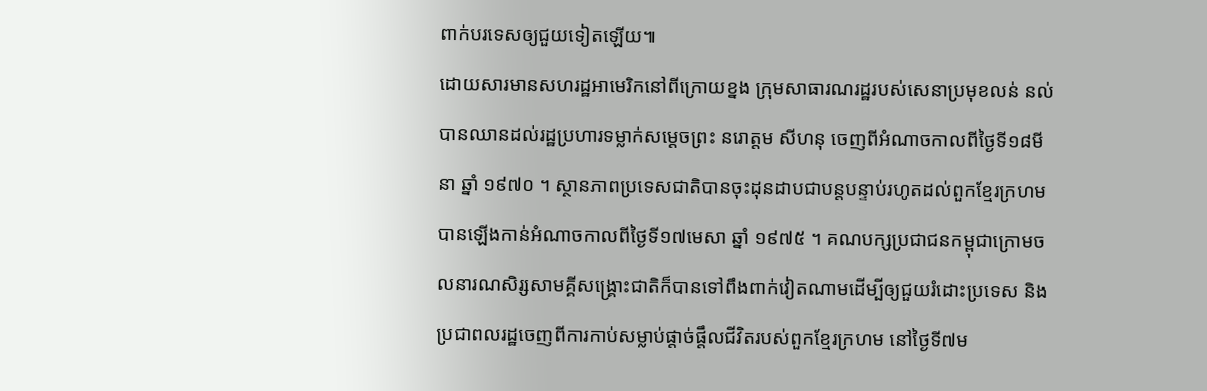ពាក់បរទេសឲ្យជួយទៀតឡើយ៕
ដោយសារមានសហរដ្ឋអាមេរិកនៅពីក្រោយខ្នង ក្រុមសាធារណរដ្ឋរបស់សេនាប្រមុខលន់ នល់ បានឈានដល់រដ្ឋប្រហារទម្លាក់សម្តេចព្រះ នរោត្តម សីហនុ ចេញពីអំណាចកាលពីថ្ងៃទី១៨មីនា ឆ្នាំ ១៩៧០ ។ ស្ថានភាពប្រទេសជាតិបានចុះដុនដាបជាបន្តបន្ទាប់រហូតដល់ពួកខ្មែរក្រហមបានឡើងកាន់អំណាចកាលពីថ្ងៃទី១៧មេសា ឆ្នាំ ១៩៧៥ ។ គណបក្សប្រជាជនកម្ពុជាក្រោមចលនារណសិរ្សសាមគ្គីសង្គ្រោះជាតិក៏បានទៅពឹងពាក់វៀតណាមដើម្បីឲ្យជួយរំដោះប្រទេស និងប្រជាពលរដ្ឋចេញពីការកាប់សម្លាប់ផ្តាច់ផ្តឹលជីវិតរបស់ពួកខ្មែរក្រហម នៅថ្ងៃទី៧ម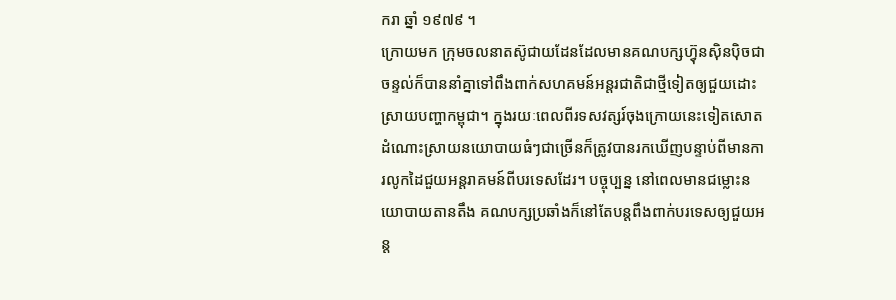ករា ឆ្នាំ ១៩៧៩ ។
ក្រោយមក ក្រុមចលនាតស៊ូជាយដែនដែលមានគណបក្សហ្វ៊ុនស៊ិនប៉ិចជាចន្ទល់ក៏បាននាំគ្នាទៅពឹងពាក់សហគមន៍អន្តរជាតិជាថ្មីទៀតឲ្យជួយដោះស្រាយបញ្ហាកម្ពុជា។ ក្នុងរយៈពេលពីរទសវត្សរ៍ចុងក្រោយនេះទៀតសោត ដំណោះស្រាយនយោបាយធំៗជាច្រើនក៏ត្រូវបានរកឃើញបន្ទាប់ពីមានការលូកដៃជួយអន្តរាគមន៍ពីបរទេសដែរ។ បច្ចុប្បន្ន នៅពេលមានជម្លោះនយោបាយតានតឹង គណបក្សប្រឆាំងក៏នៅតែបន្តពឹងពាក់បរទេសឲ្យជួយអន្ត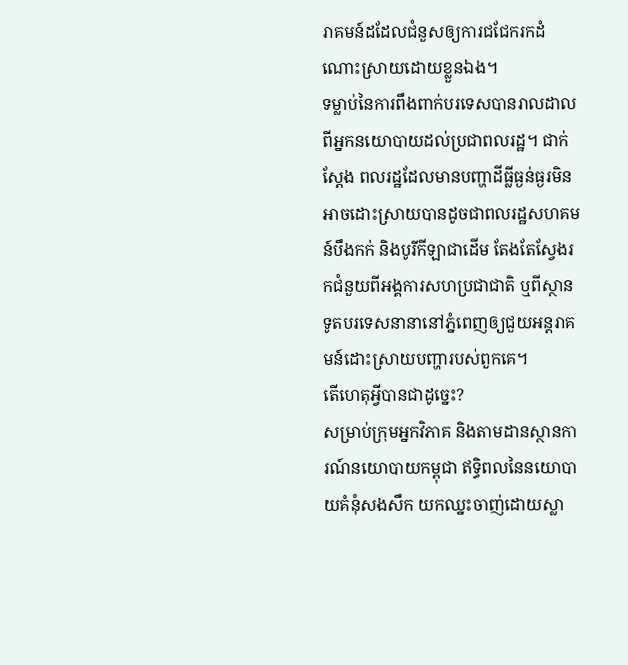រាគមន៍ដដែលជំនួសឲ្យការជជែករកដំណោះស្រាយដោយខ្លួនឯង។
ទម្លាប់នៃការពឹងពាក់បរទេសបានរាលដាលពីអ្នកនយោបាយដល់ប្រជាពលរដ្ឋ។ ជាក់ស្តែង ពលរដ្ឋដែលមានបញ្ហាដីធ្លីធ្ងន់ធ្ងរមិនអាចដោះស្រាយបានដូចជាពលរដ្ឋសហគមន៍បឹងកក់ និងបូរីកីឡាជាដើម តែងតែស្វែងរកជំនួយពីអង្គការសហប្រជាជាតិ ឬពីស្ថានទូតបរទេសនានានៅភ្នំពេញឲ្យជួយអន្តរាគមន៍ដោះស្រាយបញ្ហារបស់ពួកគេ។
តើហេតុអ្វីបានជាដូច្នេះ?
សម្រាប់ក្រុមអ្នកវិភាគ និងតាមដានស្ថានការណ៍នយោបាយកម្ពុជា ឥទ្ធិពលនៃនយោបាយគំនុំសងសឹក យកឈ្នះចាញ់ដោយស្លា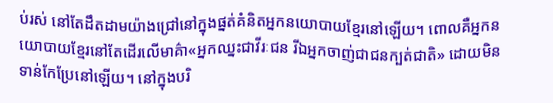ប់រស់ នៅតែដឹតដាមយ៉ាងជ្រៅនៅក្នុងផ្នត់គំនិតអ្នកនយោបាយខ្មែរនៅឡើយ។ ពោលគឺអ្នកនយោបាយខ្មែរនៅតែដើរលើមាគ៌ា«អ្នកឈ្នះជាវីរៈជន រីឯអ្នកចាញ់ជាជនក្បត់ជាតិ» ដោយមិនទាន់កែប្រែនៅឡើយ។ នៅក្នុងបរិ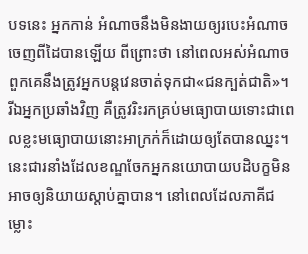បទនេះ អ្នកកាន់ អំណាចនឹងមិនងាយឲ្យរបេះអំណាចចេញពីដៃបានឡើយ ពីព្រោះថា នៅពេលអស់អំណាច ពួកគេនឹងត្រូវអ្នកបន្តវេនចាត់ទុកជា«ជនក្បត់ជាតិ»។
រីឯអ្នកប្រឆាំងវិញ គឺត្រូវរិះរកគ្រប់មធ្យោបាយទោះជាពេលខ្លះមធ្យោបាយនោះអាក្រក់ក៏ដោយឲ្យតែបានឈ្នះ។ នេះជារនាំងដែលខណ្ឌចែកអ្នកនយោបាយបដិបក្ខមិនអាចឲ្យនិយាយស្តាប់គ្នាបាន។ នៅពេលដែលភាគីជម្លោះ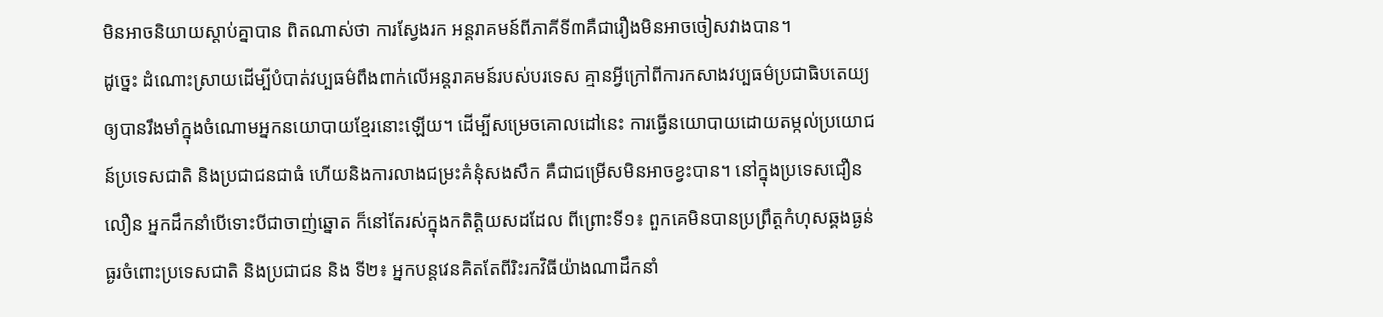មិនអាចនិយាយស្តាប់គ្នាបាន ពិតណាស់ថា ការស្វែងរក អន្តរាគមន៍ពីភាគីទី៣គឺជារឿងមិនអាចចៀសវាងបាន។
ដូច្នេះ ដំណោះស្រាយដើម្បីបំបាត់វប្បធម៌ពឹងពាក់លើអន្តរាគមន៍របស់បរទេស គ្មានអ្វីក្រៅពីការកសាងវប្បធម៌ប្រជាធិបតេយ្យឲ្យបានរឹងមាំក្នុងចំណោមអ្នកនយោបាយខ្មែរនោះឡើយ។ ដើម្បីសម្រេចគោលដៅនេះ ការធ្វើនយោបាយដោយតម្កល់ប្រយោជន៍ប្រទេសជាតិ និងប្រជាជនជាធំ ហើយនិងការលាងជម្រះគំនុំសងសឹក គឺជាជម្រើសមិនអាចខ្វះបាន។ នៅក្នុងប្រទេសជឿនលឿន អ្នកដឹកនាំបើទោះបីជាចាញ់ឆ្នោត ក៏នៅតែរស់ក្នុងកតិត្តិយសដដែល ពីព្រោះទី១៖ ពួកគេមិនបានប្រព្រឹត្តកំហុសឆ្គងធ្ងន់ធ្ងរចំពោះប្រទេសជាតិ និងប្រជាជន និង ទី២៖ អ្នកបន្តវេនគិតតែពីរិះរកវិធីយ៉ាងណាដឹកនាំ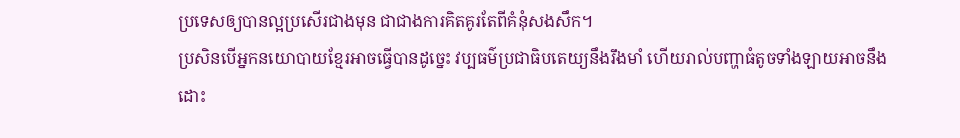ប្រទេសឲ្យបានល្អប្រសើរជាងមុន ជាជាងការគិតគូរតែពីគំនុំសងសឹក។
ប្រសិនបើអ្នកនយោបាយខ្មែរអាចធ្វើបានដូច្នេះ វប្បធម៌ប្រជាធិបតេយ្យនឹងរឹងមាំ ហើយរាល់បញ្ហាធំតូចទាំងឡាយអាចនឹងដោះ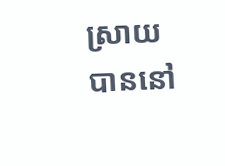ស្រាយបាននៅ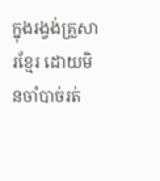ក្នុងរង្វង់គ្រួសារខ្មែរ ដោយមិនចាំបាច់រត់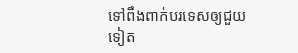ទៅពឹងពាក់បរទេសឲ្យជួយទៀត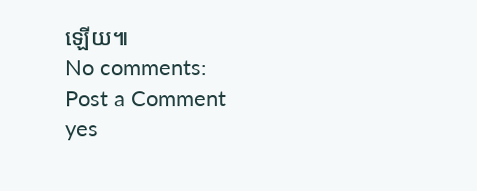ឡើយ៕
No comments:
Post a Comment
yes